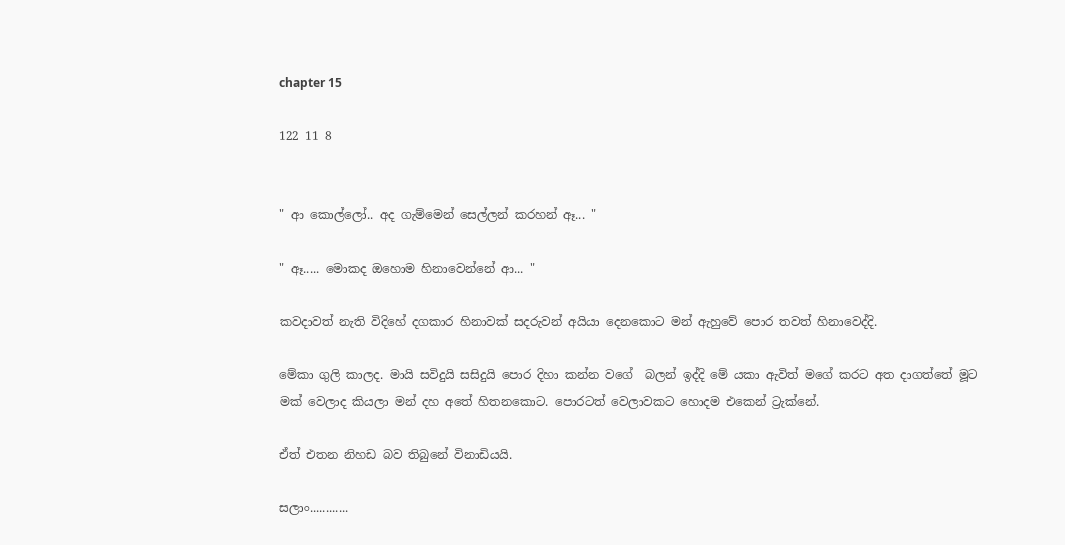chapter 15

122 11 8


" ආ කොල්ලෝ.. අද ගැම්මෙන් සෙල්ලන් කරහන් ඈ... "

" ඈ..... මොකද ඔහොම හිනාවෙන්නේ ආ... "

කවදාවත් නැති විදිහේ දගකාර හිනාවක් සදරුවන් අයියා දෙනකොට මන් ඇහුවේ පොර තවත් හිනාවෙද්දි.

මේකා ගුලි කාලද. මායි සවිදුයි සසිදුයි පොර දිහා කන්න වගේ  බලන් ඉද්දි මේ යකා ඇවිත් මගේ කරට අත දාගත්තේ මූට මක් වෙලාද කියලා මන් දහ අතේ හිතනකොට. පොරටත් වෙලාවකට හොදම එකෙන් ට්‍රැක්නේ.

ඒත් එතන නිහඩ බව තිබුනේ විනාඩියයි.

සලාං............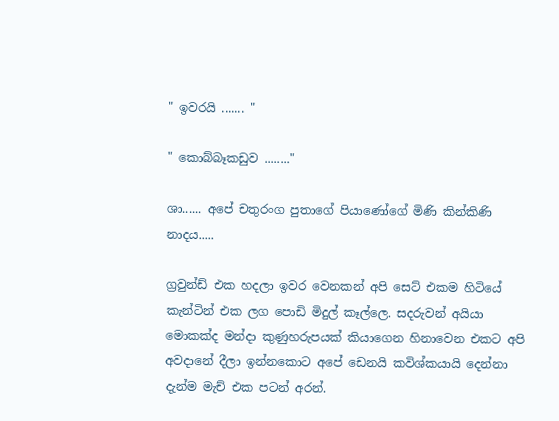" ඉවරයි ....... "

" කොබ්බෑකඩුව ........"

ශා...... අපේ චතුරංග පුතාගේ පියාණෝගේ මිණි කින්කිණි නාදය.....

ග්‍රවුන්ඩ් එක හදලා ඉවර වෙනකන් අපි සෙට් එකම හිටියේ කැන්ටින් එක ලග පොඩි මිදුල් කෑල්ලෙ. සදරුවන් අයියා මොකක්ද මන්දා කුණුහරුපයක් කියාගෙන හිනාවෙන එකට අපි අවදානේ දීලා ඉන්නකොට අපේ ඩෙනයි කවිශ්කයායි දෙන්නා දැන්ම මැච් එක පටන් අරන්.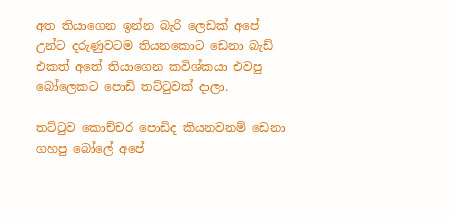අත තියාගෙන ඉන්න බැරි ලෙඩක් අපේ උන්ට දරුණුවටම තියනකොට ඩෙනා බැඩ් එකත් අතේ තියාගෙන කවිශ්කයා එවපු බෝලෙකට පොඩි තට්ටුවක් දාලා.

තට්ටුව කොච්චර පොඩිද කියනවනම් ඩෙනා ගහපු බෝලේ අපේ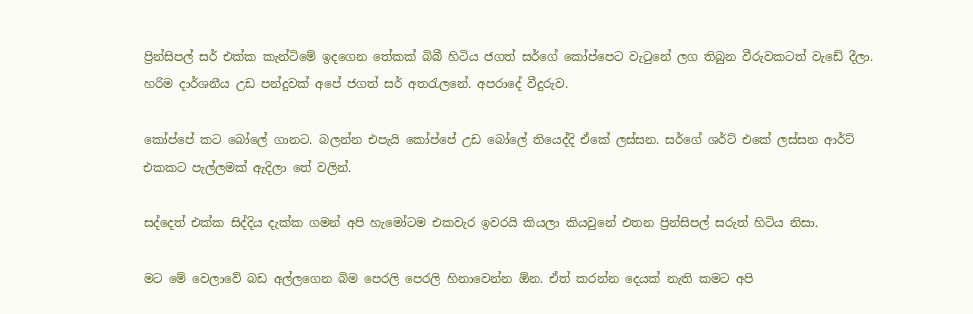ප්‍රින්සිපල් සර් එක්ක කැන්ටිමේ ඉදගෙන තේකක් බිබී හිටිය ජගත් සර්ගේ කෝප්පෙට වැටුනේ ලග තිබුන වීරුවකටත් වැඩේ දීලා. හරිම දාර්ශනීය උඩ පන්දුවක් අපේ ජගත් සර් අතරැලනේ. අපරාදේ වීදුරුව.

කෝප්පේ කට බෝලේ ගානට. බලන්න එපැයි කෝප්පේ උඩ බෝලේ තියෙද්දි ඒකේ ලස්සන. සර්ගේ ශර්ට් එකේ ලස්සන ආර්ට් එකකට පැල්ලමක් ඇදිලා තේ වලින්.

සද්දෙත් එක්ක සිද්දිය දැක්ක ගමන් අපි හැමෝටම එකවැර ඉවරයි කියලා කියවුනේ එතන ප්‍රින්සිපල් සරුත් හිටිය නිසා.

මට මේ වෙලාවේ බඩ අල්ලගෙන බිම පෙරලි පෙරලි හිනාවෙන්න ඕන. ඒත් කරන්න දෙයක් නැති කමට අපි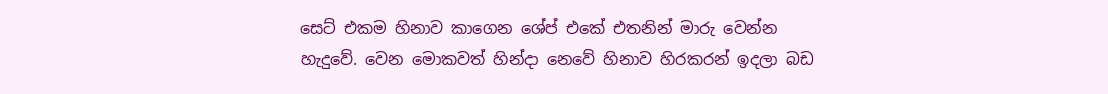සෙට් එකම හිනාව කාගෙන ශේප් එකේ එතනින් මාරු වෙන්න හැදුවේ. වෙන මොකවත් හින්දා නෙවේ හිනාව හිරකරන් ඉදලා බඩ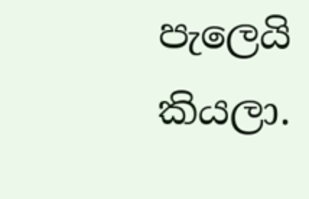පැලෙයි කියලා.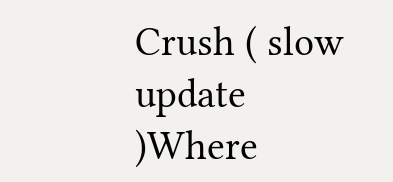Crush ( slow update )Where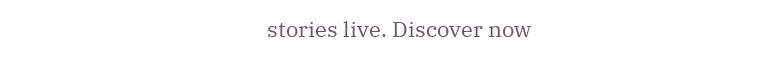stories live. Discover now